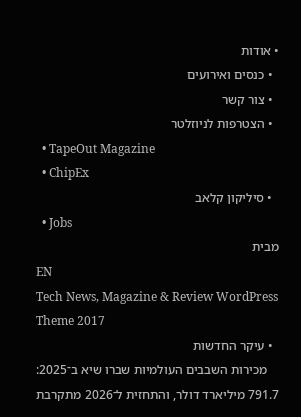• אודות
  • כנסים ואירועים
  • צור קשר
  • הצטרפות לניוזלטר
  • TapeOut Magazine
  • ChipEx
  • סיליקון קלאב
  • Jobs
מבית
EN
Tech News, Magazine & Review WordPress Theme 2017
  • עיקר החדשות
    מכירות השבבים העולמיות שברו שיא ב־2025: 791.7 מיליארד דולר, והתחזית ל־2026 מתקרבת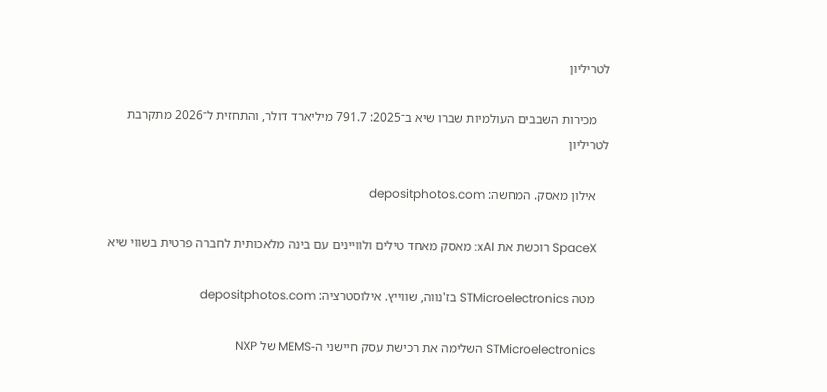לטריליון

    מכירות השבבים העולמיות שברו שיא ב־2025: 791.7 מיליארד דולר, והתחזית ל־2026 מתקרבת לטריליון

    אילון מאסק. המחשה: depositphotos.com

    SpaceX רוכשת את xAI: מאסק מאחד טילים ולוויינים עם בינה מלאכותית לחברה פרטית בשווי שיא

    מטה STMicroelectronics בז'נווה, שווייץ. אילוסטרציה: depositphotos.com

    STMicroelectronics השלימה את רכישת עסק חיישני ה-MEMS של NXP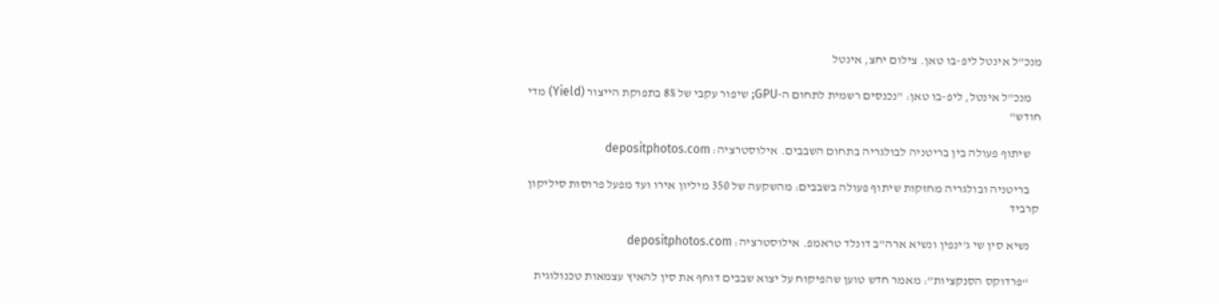מנכ"ל אינטל ליפ-בו טאן. צילום יחצ, אינטל

    מנכ"ל אינטל, ליפ-בו טאן: "נכנסים רשמית לתחום ה-GPU; שיפור עקבי של 8% בתפוקת הייצור (Yield) מדי חודש"

    שיתוף פעולה בין בריטניה לבולגריה בתחום השבבים. אילוסטרציה: depositphotos.com

    בריטניה ובולגריה מחזקות שיתוף פעולה בשבבים: מהשקעה של 350 מיליון אירו ועד מפעל פרוסות סיליקון קרביד

    נשיא סין שי ג'ינפין ונשיא ארה"ב דונלד טראמפ. אילוסטרציה: depositphotos.com

    “פרדוקס הסנקציות”: מאמר חדש טוען שהפיקוח על יצוא שבבים דוחף את סין להאיץ עצמאות טכנולוגית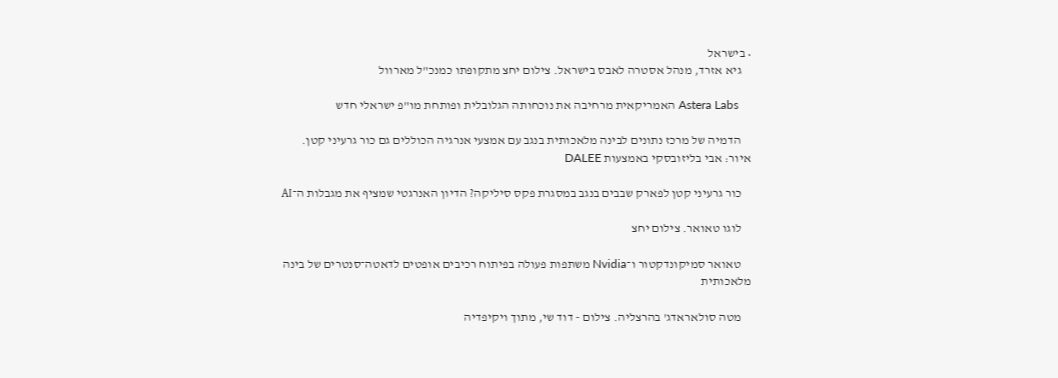• בישראל
    גיא אזרד, מנהל אסטרה לאבס בישראל. צילום יחצ מתקופתו כמנכ"ל מארוול

    Astera Labs האמריקאית מרחיבה את נוכחותה הגלובלית ופותחת מו"פ ישראלי חדש

    הדמיה של מרכז נתונים לבינה מלאכותית בנגב עם אמצעי אנרגיה הכוללים גם כור גרעיני קטן. איור: אבי בליזובסקי באמצעות DALEE

    כור גרעיני קטן לפארק שבבים בנגב במסגרת פקס סיליקה? הדיון האנרגטי שמציף את מגבלות ה־AI

    לוגו טאואר. צילום יחצ

    טאואר סמיקונדקטור ו־Nvidia משתפות פעולה בפיתוח רכיבים אופטים לדאטה־סנטרים של בינה מלאכותית

    מטה סולאראדג' בהרצליה. צילום - דוד שי, מתוך ויקיפדיה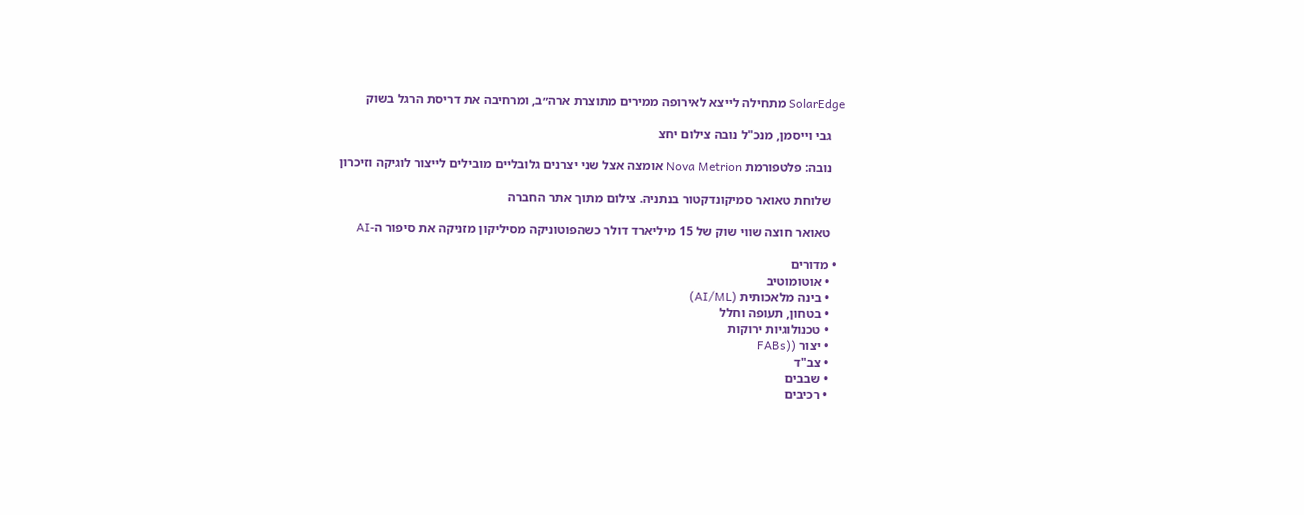SolarEdge מתחילה לייצא לאירופה ממירים מתוצרת ארה״ב, ומרחיבה את דריסת הרגל בשוק

    גבי וייסמן, מנכ"ל נובה צילום יחצ

    נובה: פלטפורמת Nova Metrion אומצה אצל שני יצרנים גלובליים מובילים לייצור לוגיקה וזיכרון

    שלוחת טאואר סמיקונדקטור בנתניה. צילום מתוך אתר החברה

    טאואר חוצה שווי שוק של 15 מיליארד דולר כשהפוטוניקה מסיליקון מזניקה את סיפור ה-AI

  • מדורים
    • אוטומוטיב
    • בינה מלאכותית (AI/ML)
    • בטחון, תעופה וחלל
    • טכנולוגיות ירוקות
    • יצור ((FABs
    • צב"ד
    • שבבים
    • רכיבים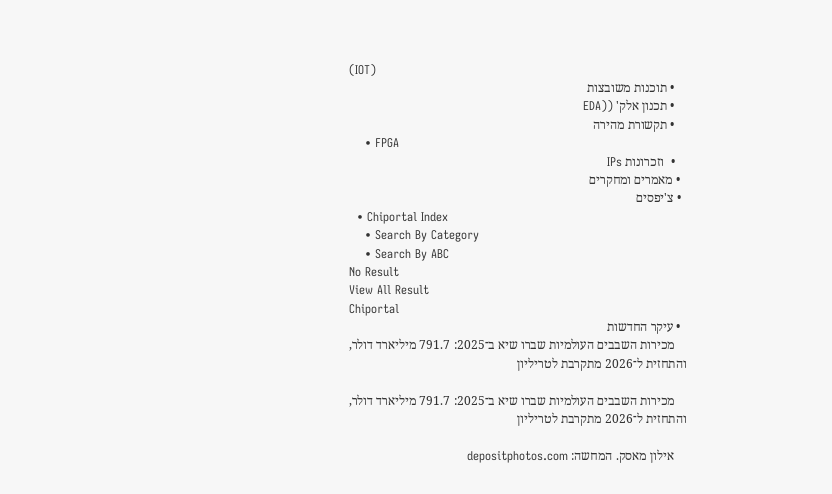(IOT)
    • תוכנות משובצות
    • תכנון אלק' ((EDA
    • תקשורת מהירה
    • FPGA
    •  וזכרונות IPs
  • מאמרים ומחקרים
  • צ'יפסים
  • Chiportal Index
    • Search By Category
    • Search By ABC
No Result
View All Result
Chiportal
  • עיקר החדשות
    מכירות השבבים העולמיות שברו שיא ב־2025: 791.7 מיליארד דולר, והתחזית ל־2026 מתקרבת לטריליון

    מכירות השבבים העולמיות שברו שיא ב־2025: 791.7 מיליארד דולר, והתחזית ל־2026 מתקרבת לטריליון

    אילון מאסק. המחשה: depositphotos.com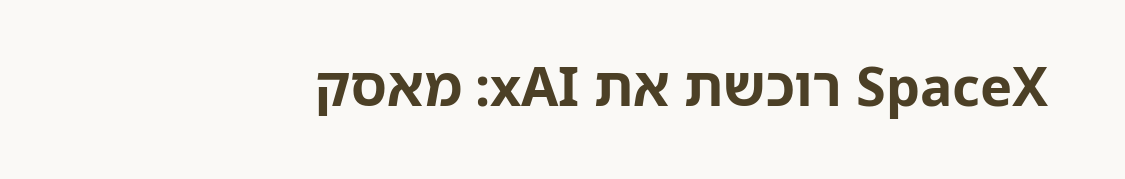SpaceX רוכשת את xAI: מאסק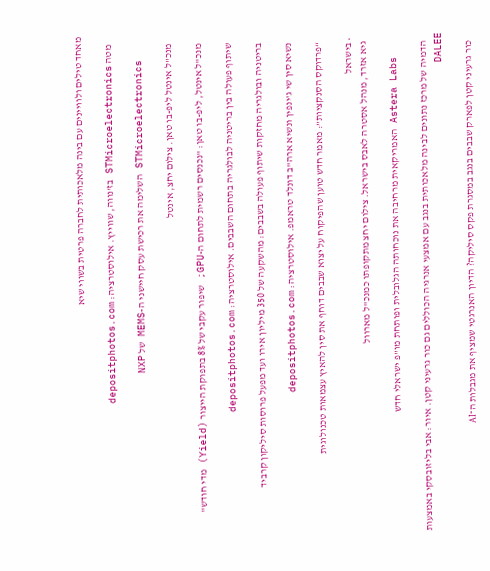מאחד טילים ולוויינים עם בינה מלאכותית לחברה פרטית בשווי שיא

    מטה STMicroelectronics בז'נווה, שווייץ. אילוסטרציה: depositphotos.com

    STMicroelectronics השלימה את רכישת עסק חיישני ה-MEMS של NXP

    מנכ"ל אינטל ליפ-בו טאן. צילום יחצ, אינטל

    מנכ"ל אינטל, ליפ-בו טאן: "נכנסים רשמית לתחום ה-GPU; שיפור עקבי של 8% בתפוקת הייצור (Yield) מדי חודש"

    שיתוף פעולה בין בריטניה לבולגריה בתחום השבבים. אילוסטרציה: depositphotos.com

    בריטניה ובולגריה מחזקות שיתוף פעולה בשבבים: מהשקעה של 350 מיליון אירו ועד מפעל פרוסות סיליקון קרביד

    נשיא סין שי ג'ינפין ונשיא ארה"ב דונלד טראמפ. אילוסטרציה: depositphotos.com

    “פרדוקס הסנקציות”: מאמר חדש טוען שהפיקוח על יצוא שבבים דוחף את סין להאיץ עצמאות טכנולוגית

  • בישראל
    גיא אזרד, מנהל אסטרה לאבס בישראל. צילום יחצ מתקופתו כמנכ"ל מארוול

    Astera Labs האמריקאית מרחיבה את נוכחותה הגלובלית ופותחת מו"פ ישראלי חדש

    הדמיה של מרכז נתונים לבינה מלאכותית בנגב עם אמצעי אנרגיה הכוללים גם כור גרעיני קטן. איור: אבי בליזובסקי באמצעות DALEE

    כור גרעיני קטן לפארק שבבים בנגב במסגרת פקס סיליקה? הדיון האנרגטי שמציף את מגבלות ה־AI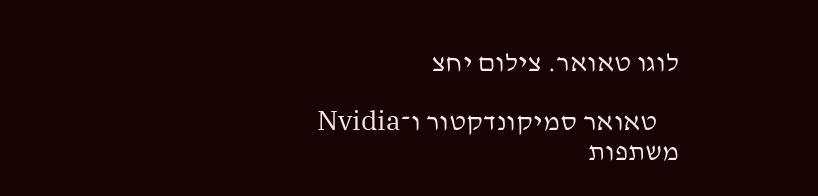לוגו טאואר. צילום יחצ

    טאואר סמיקונדקטור ו־Nvidia משתפות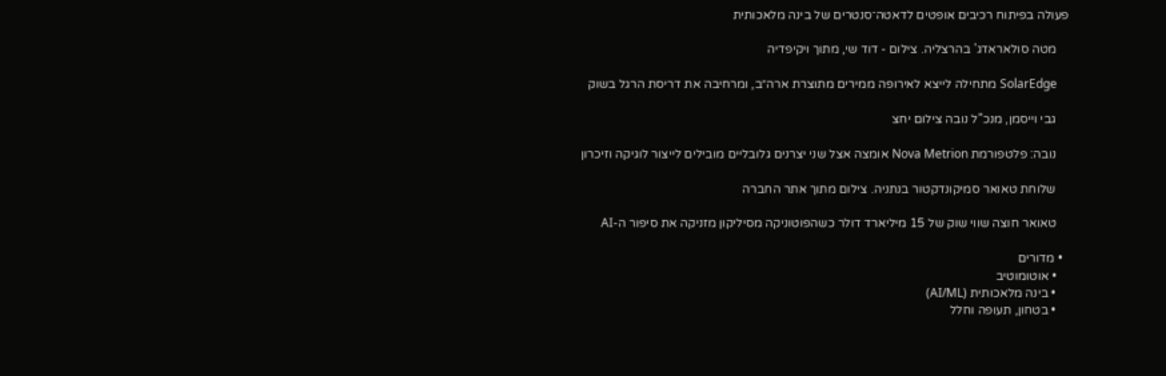פעולה בפיתוח רכיבים אופטים לדאטה־סנטרים של בינה מלאכותית

    מטה סולאראדג' בהרצליה. צילום - דוד שי, מתוך ויקיפדיה

    SolarEdge מתחילה לייצא לאירופה ממירים מתוצרת ארה״ב, ומרחיבה את דריסת הרגל בשוק

    גבי וייסמן, מנכ"ל נובה צילום יחצ

    נובה: פלטפורמת Nova Metrion אומצה אצל שני יצרנים גלובליים מובילים לייצור לוגיקה וזיכרון

    שלוחת טאואר סמיקונדקטור בנתניה. צילום מתוך אתר החברה

    טאואר חוצה שווי שוק של 15 מיליארד דולר כשהפוטוניקה מסיליקון מזניקה את סיפור ה-AI

  • מדורים
    • אוטומוטיב
    • בינה מלאכותית (AI/ML)
    • בטחון, תעופה וחלל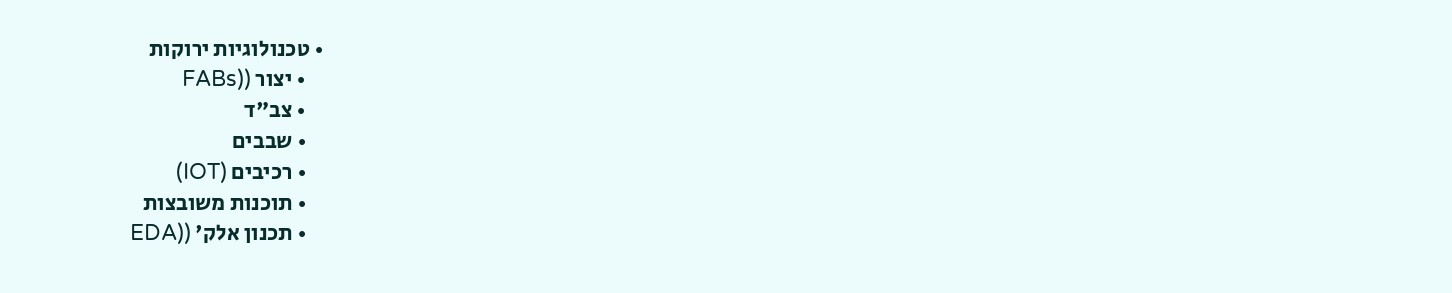• טכנולוגיות ירוקות
    • יצור ((FABs
    • צב"ד
    • שבבים
    • רכיבים (IOT)
    • תוכנות משובצות
    • תכנון אלק' ((EDA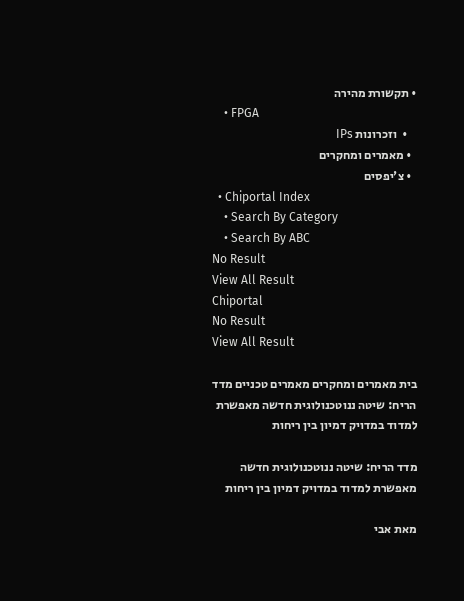• תקשורת מהירה
    • FPGA
    •  וזכרונות IPs
  • מאמרים ומחקרים
  • צ'יפסים
  • Chiportal Index
    • Search By Category
    • Search By ABC
No Result
View All Result
Chiportal
No Result
View All Result

בית מאמרים ומחקרים מאמרים טכניים מדד הריח: שיטה ננוטכנולוגית חדשה מאפשרת למדוד במדויק דמיון בין ריחות

מדד הריח: שיטה ננוטכנולוגית חדשה מאפשרת למדוד במדויק דמיון בין ריחות

מאת אבי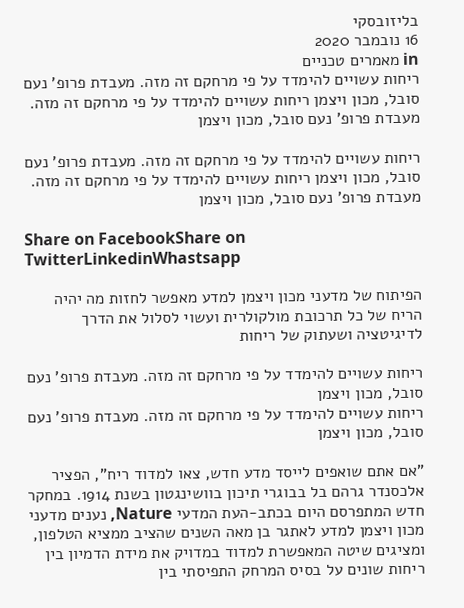בליזובסקי
16 נובמבר 2020
in מאמרים טכניים
ריחות עשויים להימדד על פי מרחקם זה מזה. מעבדת פרופ' נעם סובל, מכון ויצמן ריחות עשויים להימדד על פי מרחקם זה מזה. מעבדת פרופ' נעם סובל, מכון ויצמן

ריחות עשויים להימדד על פי מרחקם זה מזה. מעבדת פרופ' נעם סובל, מכון ויצמן ריחות עשויים להימדד על פי מרחקם זה מזה. מעבדת פרופ' נעם סובל, מכון ויצמן

Share on FacebookShare on TwitterLinkedinWhastsapp

הפיתוח של מדעני מכון ויצמן למדע מאפשר לחזות מה יהיה הריח של כל תרכובת מולקולרית ועשוי לסלול את הדרך לדיגיטציה ושעתוק של ריחות

ריחות עשויים להימדד על פי מרחקם זה מזה. מעבדת פרופ' נעם סובל, מכון ויצמן
ריחות עשויים להימדד על פי מרחקם זה מזה. מעבדת פרופ' נעם סובל, מכון ויצמן

"אם אתם שואפים לייסד מדע חדש, צאו למדוד ריח", הפציר אלכסנדר גרהם בל בבוגרי תיכון בוושינגטון בשנת 1914. במחקר חדש המתפרסם היום בכתב-העת המדעי Nature, נענים מדעני מכון ויצמן למדע לאתגר בן מאה השנים שהציב ממציא הטלפון, ומציגים שיטה המאפשרת למדוד במדויק את מידת הדמיון בין ריחות שונים על בסיס המרחק התפיסתי בין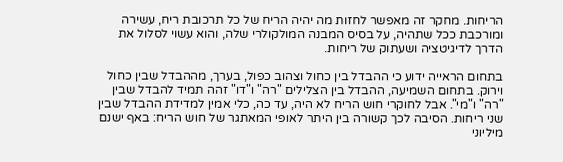הריחות. מחקר זה מאפשר לחזות מה יהיה הריח של כל תרכובת ריח, עשירה ומורכבת ככל שתהיה, על בסיס המבנה המולקולרי שלה, והוא עשוי לסלול את הדרך לדיגיטציה ושעתוק של ריחות.

בתחום הראייה ידוע כי ההבדל בין כחול וצהוב כפול, בערך, מההבדל שבין כחול וירוק. בתחום השמיעה, ההבדל בין הצלילים "רה" ו"דו" זהה תמיד להבדל שבין "רה" ו"מי". אבל לחוקרי חוש הריח לא היה, עד כה, כלי אמין למדידת ההבדל שבין שני ריחות. הסיבה לכך קשורה בין היתר לאופי המאתגר של חוש הריח: באף ישנם מיליוני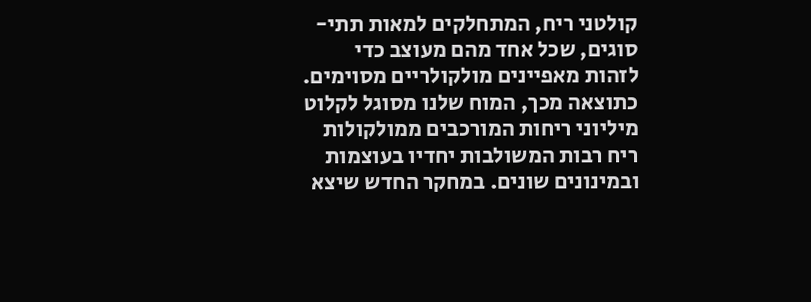קולטני ריח, המתחלקים למאות תתי-סוגים, שכל אחד מהם מעוצב כדי לזהות מאפיינים מולקולריים מסוימים. כתוצאה מכך, המוח שלנו מסוגל לקלוט מיליוני ריחות המורכבים ממולקולות ריח רבות המשולבות יחדיו בעוצמות ובמינונים שונים. במחקר החדש שיצא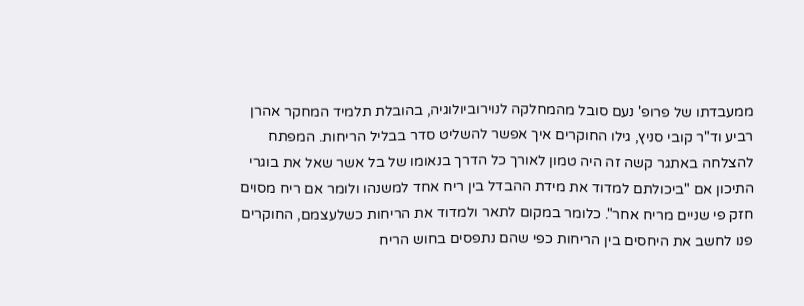ממעבדתו של פרופ' נעם סובל מהמחלקה לנוירוביולוגיה, בהובלת תלמיד המחקר אהרן רביע וד"ר קובי סניץ, גילו החוקרים איך אפשר להשליט סדר בבליל הריחות. המפתח להצלחה באתגר קשה זה היה טמון לאורך כל הדרך בנאומו של בל אשר שאל את בוגרי התיכון אם "ביכולתם למדוד את מידת ההבדל בין ריח אחד למשנהו ולומר אם ריח מסוים חזק פי שניים מריח אחר". כלומר במקום לתאר ולמדוד את הריחות כשלעצמם, החוקרים פנו לחשב את היחסים בין הריחות כפי שהם נתפסים בחוש הריח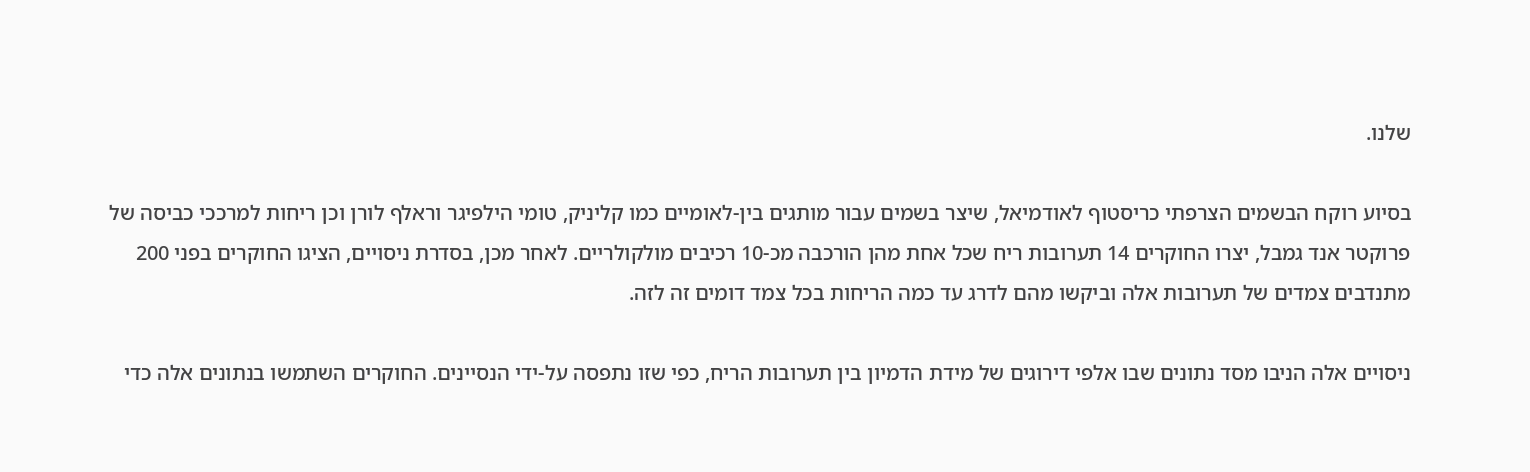שלנו.

בסיוע רוקח הבשמים הצרפתי כריסטוף לאודמיאל, שיצר בשמים עבור מותגים בין-לאומיים כמו קליניק, טומי הילפיגר וראלף לורן וכן ריחות למרככי כביסה של פרוקטר אנד גמבל, יצרו החוקרים 14 תערובות ריח שכל אחת מהן הורכבה מכ-10 רכיבים מולקולריים. לאחר מכן, בסדרת ניסויים, הציגו החוקרים בפני 200 מתנדבים צמדים של תערובות אלה וביקשו מהם לדרג עד כמה הריחות בכל צמד דומים זה לזה.

ניסויים אלה הניבו מסד נתונים שבו אלפי דירוגים של מידת הדמיון בין תערובות הריח, כפי שזו נתפסה על-ידי הנסיינים. החוקרים השתמשו בנתונים אלה כדי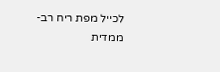לכייל מפת ריח רב-ממדית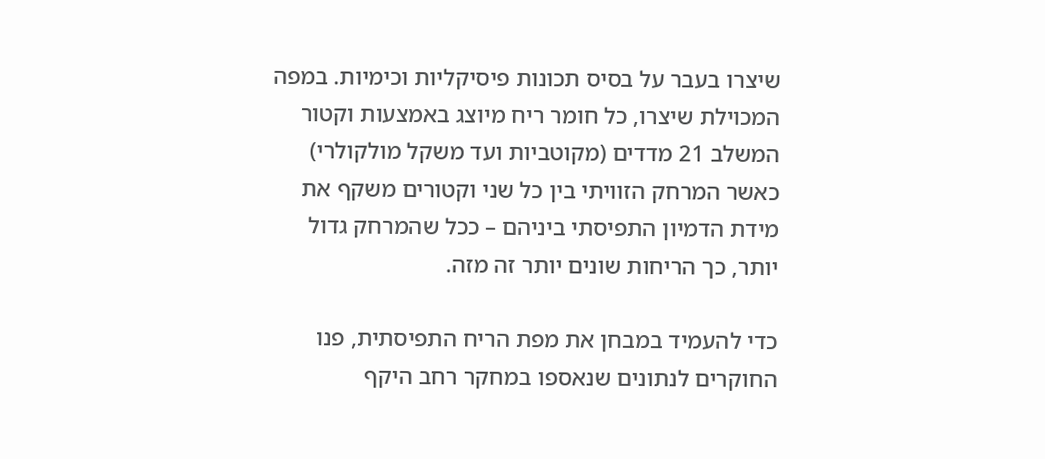שיצרו בעבר על בסיס תכונות פיסיקליות וכימיות. במפה המכוילת שיצרו, כל חומר ריח מיוצג באמצעות וקטור המשלב 21 מדדים (מקוטביות ועד משקל מולקולרי) כאשר המרחק הזוויתי בין כל שני וקטורים משקף את מידת הדמיון התפיסתי ביניהם – ככל שהמרחק גדול יותר, כך הריחות שונים יותר זה מזה.

כדי להעמיד במבחן את מפת הריח התפיסתית, פנו החוקרים לנתונים שנאספו במחקר רחב היקף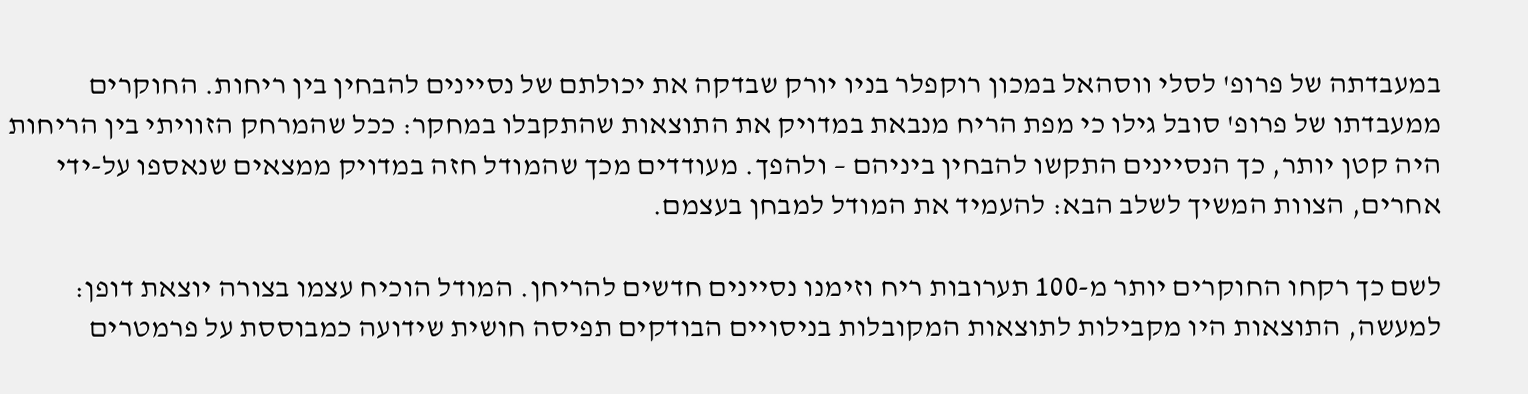במעבדתה של פרופ' לסלי ווסהאל במכון רוקפלר בניו יורק שבדקה את יכולתם של נסיינים להבחין בין ריחות. החוקרים ממעבדתו של פרופ' סובל גילו כי מפת הריח מנבאת במדויק את התוצאות שהתקבלו במחקר: ככל שהמרחק הזוויתי בין הריחות היה קטן יותר, כך הנסיינים התקשו להבחין ביניהם – ולהפך. מעודדים מכך שהמודל חזה במדויק ממצאים שנאספו על-ידי אחרים, הצוות המשיך לשלב הבא: להעמיד את המודל למבחן בעצמם.

לשם כך רקחו החוקרים יותר מ-100 תערובות ריח וזימנו נסיינים חדשים להריחן. המודל הוכיח עצמו בצורה יוצאת דופן: למעשה, התוצאות היו מקבילות לתוצאות המקובלות בניסויים הבודקים תפיסה חושית שידועה כמבוססת על פרמטרים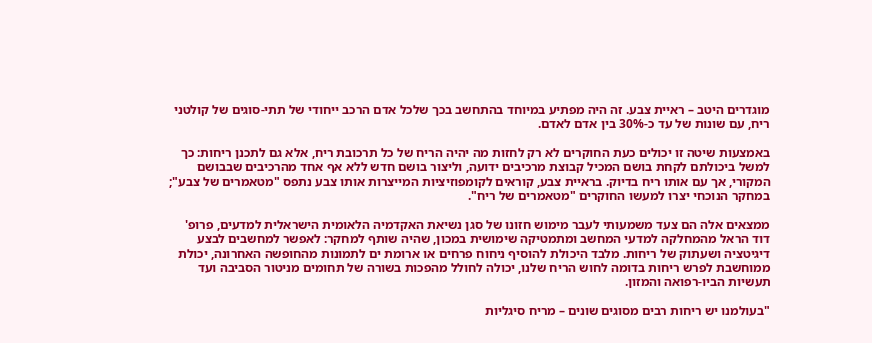מוגדרים היטב – ראיית צבע. זה היה מפתיע במיוחד בהתחשב בכך שלכל אדם הרכב ייחודי של תתי-סוגים של קולטני ריח, עם שונות של עד כ-30% בין אדם לאדם.

באמצעות שיטה זו יכולים כעת החוקרים לא רק לחזות מה יהיה הריח של כל תרכובת ריח, אלא גם לתכנן ריחות: כך למשל ביכולתם לקחת בושם המכיל קבוצת מרכיבים ידועה, וליצור בושם חדש ללא אף אחד מהרכיבים שבבושם המקורי, אך עם אותו ריח בדיוק. בראיית צבע, קוראים לקומפוזיציות המייצרות אותו צבע נתפס "מטאמרים של צבע"; במחקר הנוכחי יצרו למעשו החוקרים "מטאמרים של ריח".

ממצאים אלה הם צעד משמעותי לעבר מימוש חזונו של סגן נשיאת האקדמיה הלאומית הישראלית למדעים, פרופ' דוד הראל מהמחלקה למדעי המחשב ומתמטיקה שימושית במכון, שהיה שותף למחקר: לאפשר למחשבים לבצע דיגיטציה ושעתוק של ריחות. מלבד היכולת להוסיף ניחוח פרחים או ארומת ים לתמונות מהחופשה האחרונה, יכולת ממוחשבת לפרש ריחות בדומה לחוש הריח שלנו, יכולה לחולל מהפכות בשורה של תחומים מניטור הסביבה ועד תעשיות הביו-רפואה והמזון.

"בעולמנו יש ריחות רבים מסוגים שונים – מריח סיגליות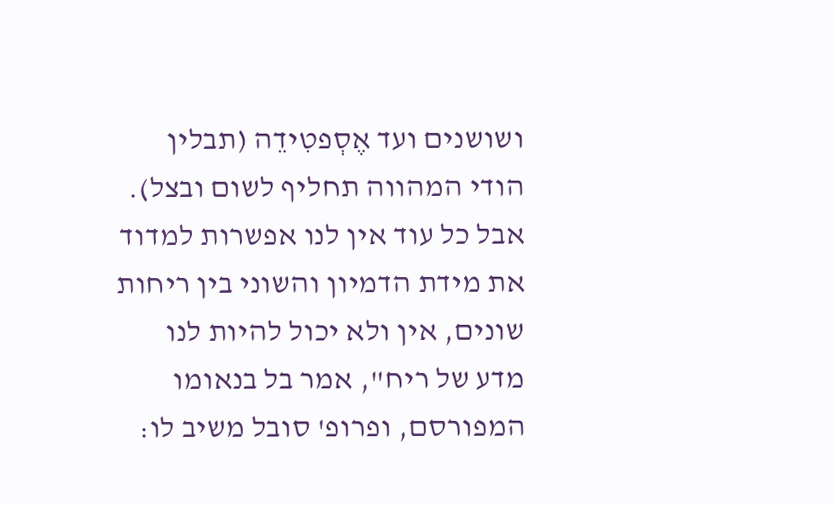ושושנים ועד אֶסְפטִידֵה (תבלין הודי המהווה תחליף לשום ובצל). אבל כל עוד אין לנו אפשרות למדוד את מידת הדמיון והשוני בין ריחות שונים, אין ולא יכול להיות לנו מדע של ריח", אמר בל בנאומו המפורסם, ופרופ' סובל משיב לו: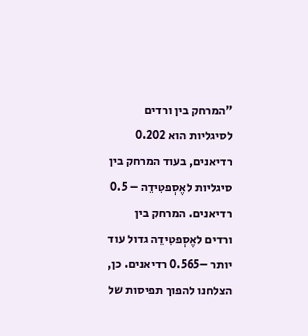"המרחק בין ורדים לסיגליות הוא 0.202 רדיאנים, בעוד המרחק בין סיגליות לאֶסְפטִידֵה – 0.5 רדיאנים. המרחק בין ורדים לאֶסְפטִידֵה גדול עוד יותר –0.565 רדיאנים. כן, הצלחנו להפוך תפיסות של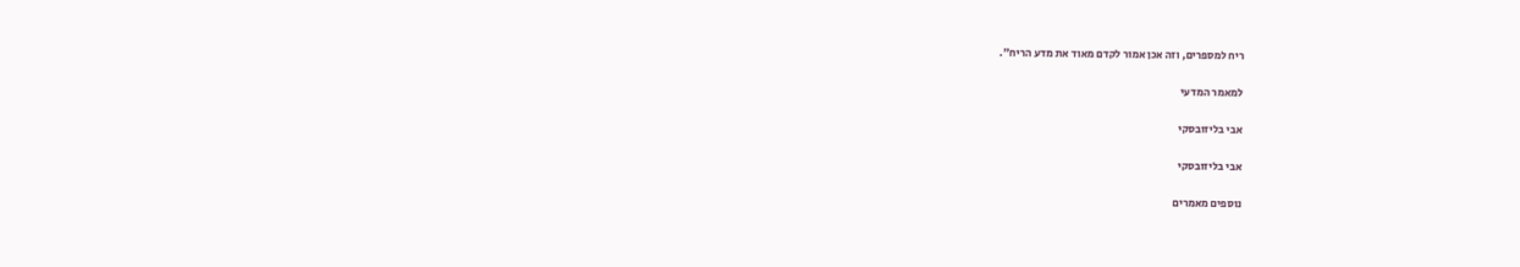ריח למספרים, וזה אכן אמור לקדם מאוד את מדע הריח".

למאמר המדעי

אבי בליזובסקי

אבי בליזובסקי

נוספים מאמרים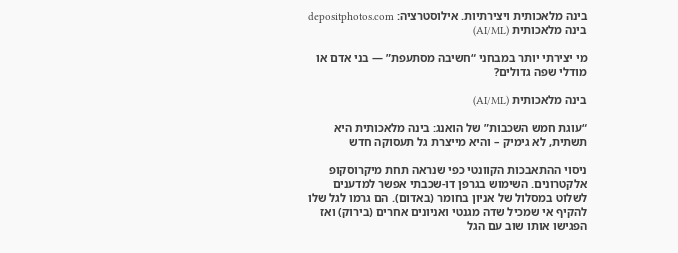בינה מלאכותית ויצירתיות. אילוסטרציה: depositphotos.com
בינה מלאכותית (AI/ML)

מי יצירתי יותר במבחני “חשיבה מסתעפת” — בני אדם או מודלי שפה גדולים?

בינה מלאכותית (AI/ML)

“עוגת חמש השכבות” של הואנג: בינה מלאכותית היא תשתית, לא גימיק – והיא מייצרת גל תעסוקה חדש

ניסוי ההתאבכות הקוונטי כפי שנראה תחת מיקרוסקופ אלקטרונים. השימוש בגרפן דו-שכבתי אפשר למדענים לשלוט במסלול של אניון בחומר (באדום). הם גרמו לגל שלו להקיף אי שמכיל שדה מגנטי ואניונים אחרים (בירוק) ואז הפגישו אותו שוב עם הגל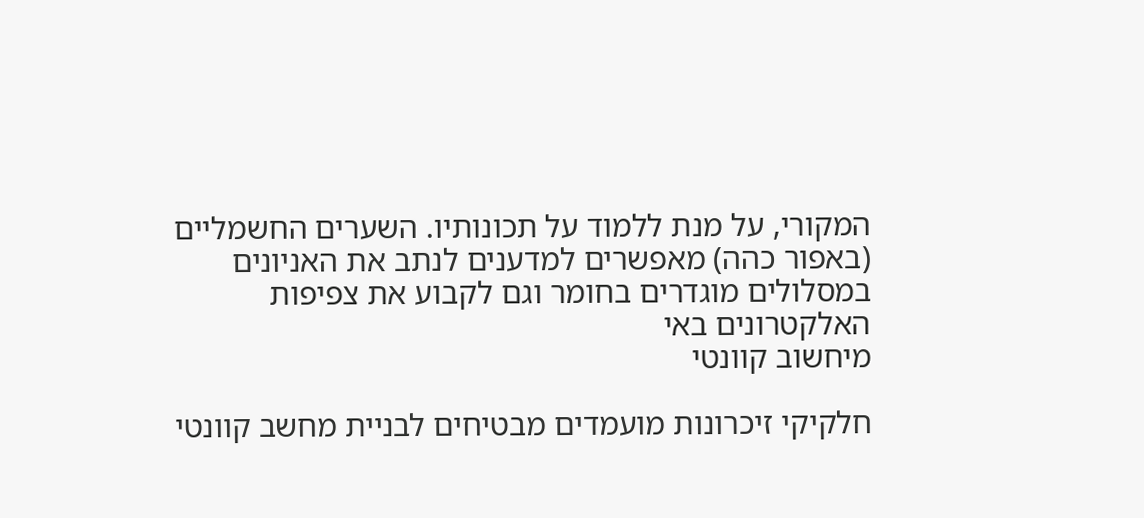המקורי, על מנת ללמוד על תכונותיו. השערים החשמליים (באפור כהה) מאפשרים למדענים לנתב את האניונים במסלולים מוגדרים בחומר וגם לקבוע את צפיפות האלקטרונים באי
מיחשוב קוונטי

חלקיקי זיכרונות מועמדים מבטיחים לבניית מחשב קוונטי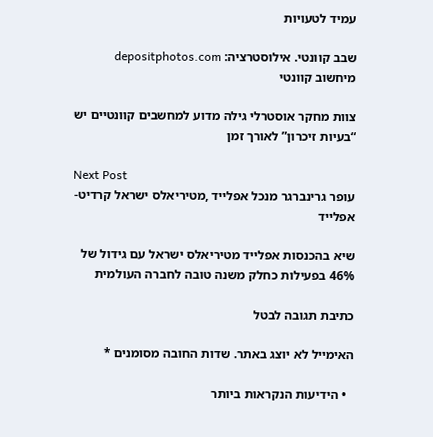עמיד לטעויות

שבב קוונטי. אילוסטרציה: depositphotos.com
מיחשוב קוונטי

צוות מחקר אוסטרלי גילה מדוע למחשבים קוונטיים יש “בעיות זיכרון” לאורך זמן

Next Post
עופר גרינברגר מנכל אפלייד ,מטיריאלס ישראל קרדיט- אפלייד

שיא בהכנסות אפלייד מטיריאלס ישראל עם גידול של 46% בפעילות כחלק משנה טובה לחברה העולמית

כתיבת תגובה לבטל

האימייל לא יוצג באתר. שדות החובה מסומנים *

  • הידיעות הנקראות ביותר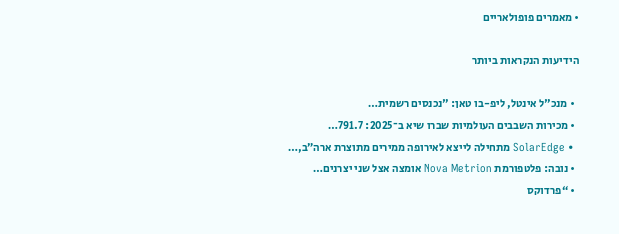• מאמרים פופולאריים

הידיעות הנקראות ביותר

  • מנכ"ל אינטל, ליפ-בו טאן: "נכנסים רשמית…
  • מכירות השבבים העולמיות שברו שיא ב־2025: 791.7…
  • SolarEdge מתחילה לייצא לאירופה ממירים מתוצרת ארה״ב,…
  • נובה: פלטפורמת Nova Metrion אומצה אצל שני יצרנים…
  • “פרדוקס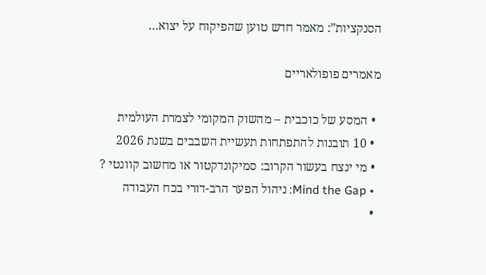הסנקציות”: מאמר חדש טוען שהפיקוח על יצוא…

מאמרים פופולאריים

  • המסע של כוכבית – מהשוק המקומי לצמרת העולמית
  • 10 תובנות להתפתחות תעשיית השבבים בשנת 2026
  • מי ינצח בעשור הקרוב: סמיקונדקטור או מחשוב קוונטי ?
  • Mind the Gap: ניהול הפער הרב-דורי בכח העבודה
  •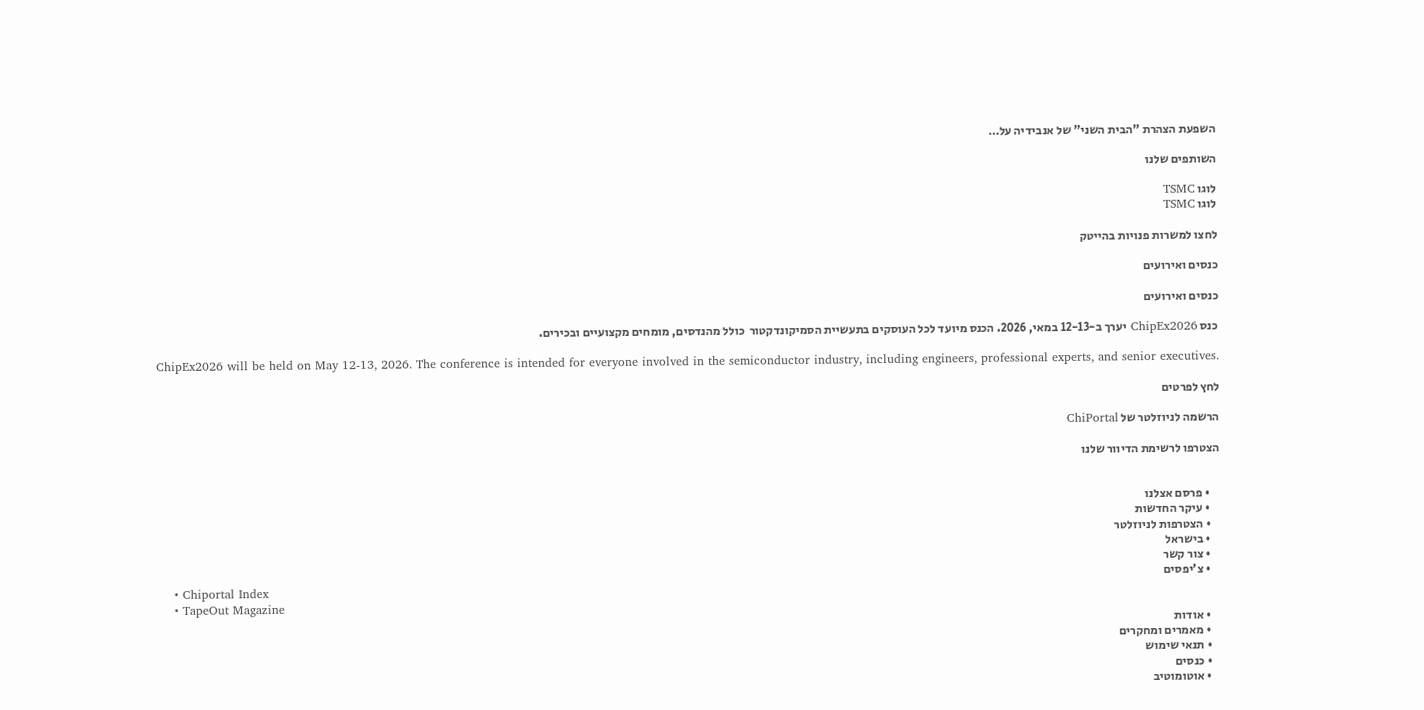השפעת הצהרת "הבית השני" של אנבידיה על…

השותפים שלנו

לוגו TSMC
לוגו TSMC

לחצו למשרות פנויות בהייטק

כנסים ואירועים

כנסים ואירועים

כנס ChipEx2026 יערך ב-12-13 במאי, 2026. הכנס מיועד לכל העוסקים בתעשיית הסמיקונדקטור  כולל מהנדסים, מומחים מקצועיים ובכירים.

ChipEx2026 will be held on May 12-13, 2026. The conference is intended for everyone involved in the semiconductor industry, including engineers, professional experts, and senior executives.

לחץ לפרטים

הרשמה לניוזלטר של ChiPortal

הצטרפו לרשימת הדיוור שלנו


    • פרסם אצלנו
    • עיקר החדשות
    • הצטרפות לניוזלטר
    • בישראל
    • צור קשר
    • צ'יפסים
    • Chiportal Index
    • TapeOut Magazine
    • אודות
    • מאמרים ומחקרים
    • תנאי שימוש
    • כנסים
    • אוטומוטיב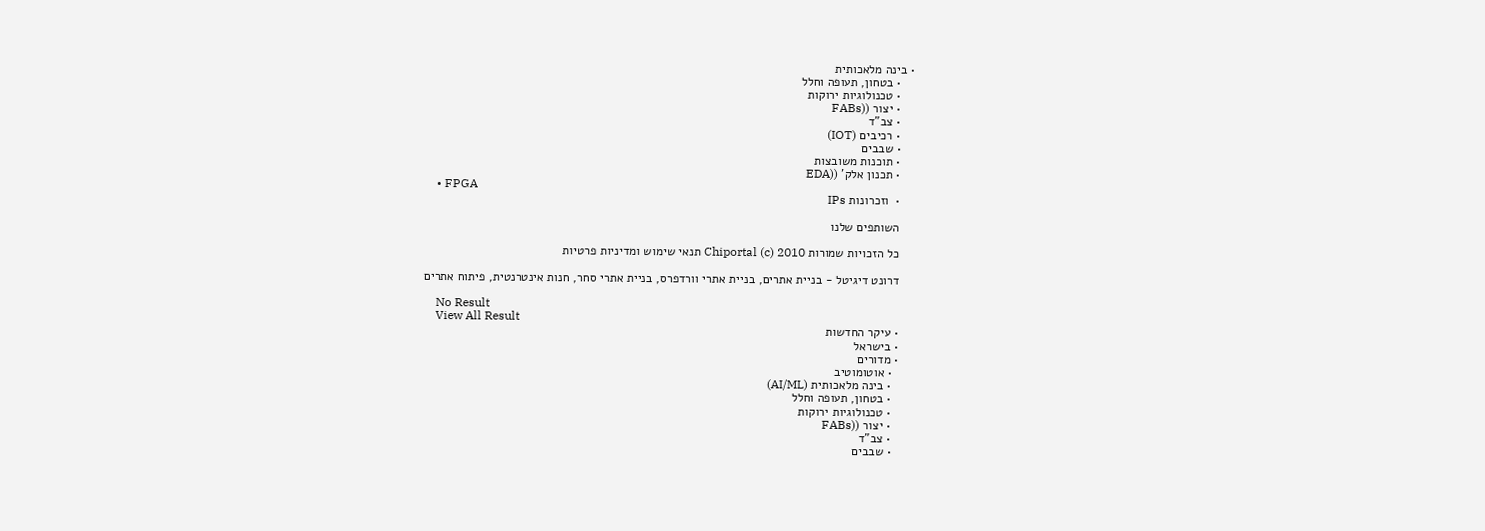• בינה מלאכותית
    • בטחון, תעופה וחלל
    • טכנולוגיות ירוקות
    • יצור ((FABs
    • צב"ד
    • רכיבים (IOT)
    • שבבים
    • תוכנות משובצות
    • תכנון אלק' ((EDA
    • FPGA
    •  וזכרונות IPs

    השותפים שלנו

    כל הזכויות שמורות Chiportal (c) 2010 תנאי שימוש ומדיניות פרטיות

    דרונט דיגיטל - בניית אתרים, בניית אתרי וורדפרס, בניית אתרי סחר, חנות אינטרנטית, פיתוח אתרים

    No Result
    View All Result
    • עיקר החדשות
    • בישראל
    • מדורים
      • אוטומוטיב
      • בינה מלאכותית (AI/ML)
      • בטחון, תעופה וחלל
      • טכנולוגיות ירוקות
      • יצור ((FABs
      • צב"ד
      • שבבים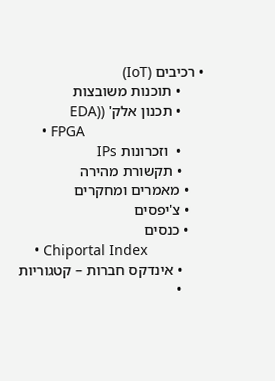• רכיבים (IoT)
      • תוכנות משובצות
      • תכנון אלק' ((EDA
      • FPGA
      •  וזכרונות IPs
      • תקשורת מהירה
    • מאמרים ומחקרים
    • צ'יפסים
    • כנסים
    • Chiportal Index
      • אינדקס חברות – קטגוריות
      •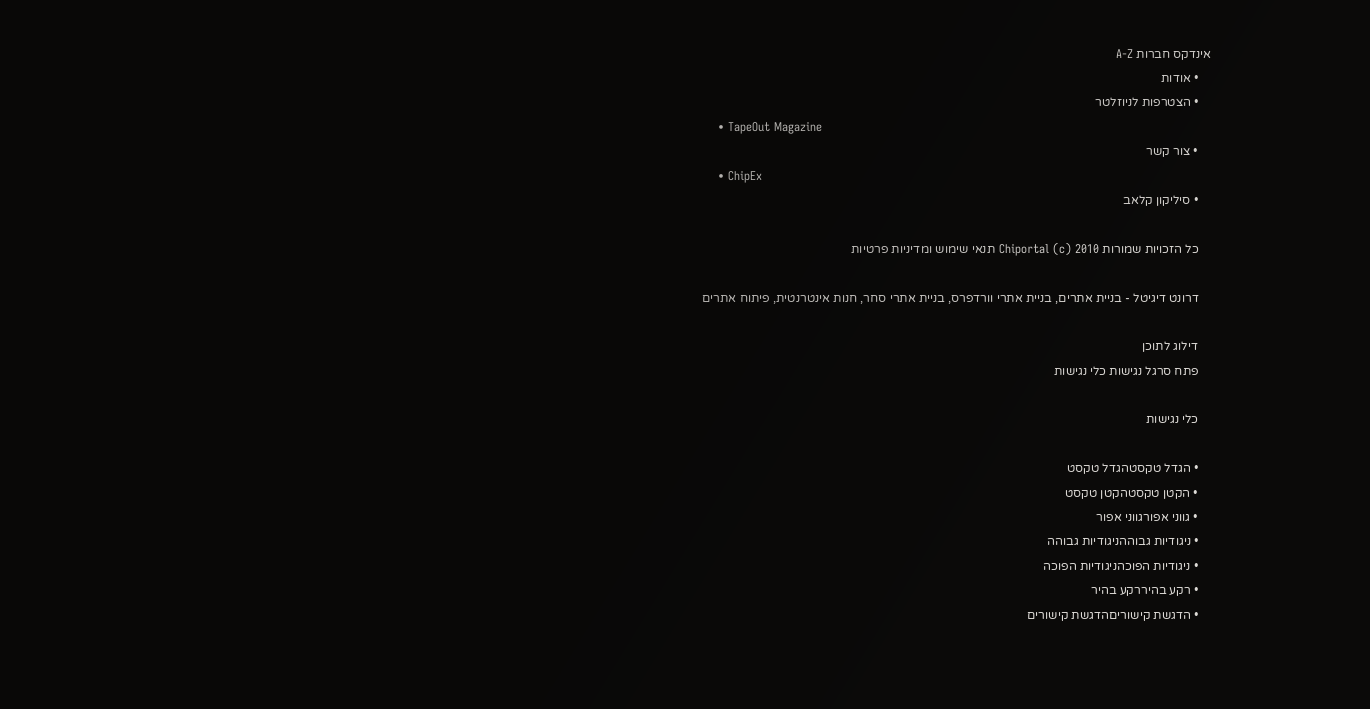אינדקס חברות A-Z
    • אודות
    • הצטרפות לניוזלטר
    • TapeOut Magazine
    • צור קשר
    • ChipEx
    • סיליקון קלאב

    כל הזכויות שמורות Chiportal (c) 2010 תנאי שימוש ומדיניות פרטיות

    דרונט דיגיטל - בניית אתרים, בניית אתרי וורדפרס, בניית אתרי סחר, חנות אינטרנטית, פיתוח אתרים

    דילוג לתוכן
    פתח סרגל נגישות כלי נגישות

    כלי נגישות

    • הגדל טקסטהגדל טקסט
    • הקטן טקסטהקטן טקסט
    • גווני אפורגווני אפור
    • ניגודיות גבוההניגודיות גבוהה
    • ניגודיות הפוכהניגודיות הפוכה
    • רקע בהיררקע בהיר
    • הדגשת קישוריםהדגשת קישורים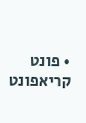• פונט קריאפונט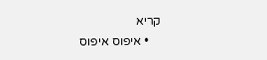קריא
    • איפוס איפוס